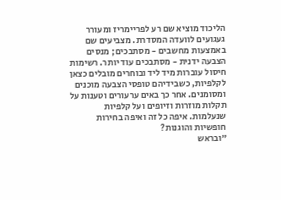הליכוד מוציא שם רע לפריימריז ומעורר געגועים לוועדה המסדרת. מצביעים שם באמצעות מחשבים - מסתבכים; מנסים הצבעה ידנית - מסתבכים עוד יותר. רשימות חיסול עוברות מיד ליד ובוחרים מובלים כצאן לקלפיות, כשבידיהם טופסי הצבעה מוכנים ומסומנים. אחר כך באים ערעורים וטענות על תקלות מוזרות וזיופים ועל קלפיות שנעלמות. איפה כל זה ואיפה בחירות חופשיות והוגנות?
"ובראש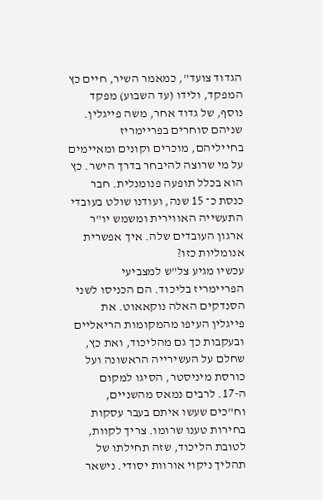הגדוד צועד", כמאמר השיר, חיים כץ המפקד, ולידו (עד השבוע) מפקד נוסף, של גדוד אחר, משה פייגלין. שניהם סוחרים בפריימריז בחייליהם, מוכרים וקונים ומאיימים על מי שרוצה להיבחר בדרך הישר. כץ הוא בכלל תופעה פנומנלית. חבר כנסת כ־ 15 שנה, ועודנו שולט בעובדי התעשייה האווירית ומשמש יו"ר ארגון העובדים שלה. איך אפשרית אנומליות כזו?
עכשיו מגיע צל"ש למצביעי הפריימריז בליכוד. הם הכניסו לשני הסנדקים האלה נוקאאוט. את פייגלין העיפו מהמקומות הריאליים ובעקבות כך גם מהליכוד, ואת כץ, שחלם על העשירייה הראשונה ועל כורסת מיניסטר, הסיגו למקום ה-17. לרבים נמאס מהשניים, וח"כים שעשו איתם בעבר עסקות בחירות טענו שרומו. צריך לקוות, לטובת הליכוד, שזה תחילתו של תהליך ניקוי אורוות יסודי. נישאר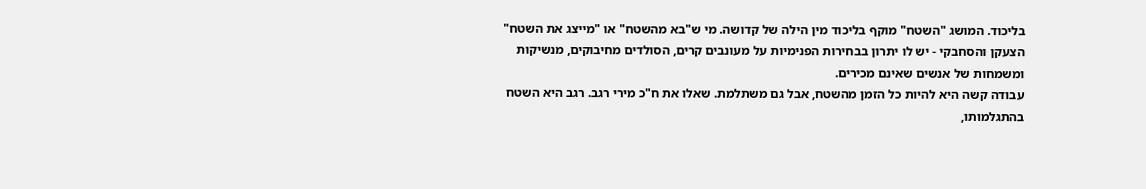בליכוד. המושג "השטח" מוקף בליכוד מין הילה של קדושה. מי ש"בא מהשטח" או "מייצג את השטח" הצעקן והסחבקי - יש לו יתרון בבחירות הפנימיות על מעונבים קרים, הסולדים מחיבוקים, מנשיקות ומשמחות של אנשים שאינם מכירים.
עבודה קשה היא להיות כל הזמן מהשטח, אבל גם משתלמת. שאלו את ח"כ מירי רגב. רגב היא השטח בהתגלמותו,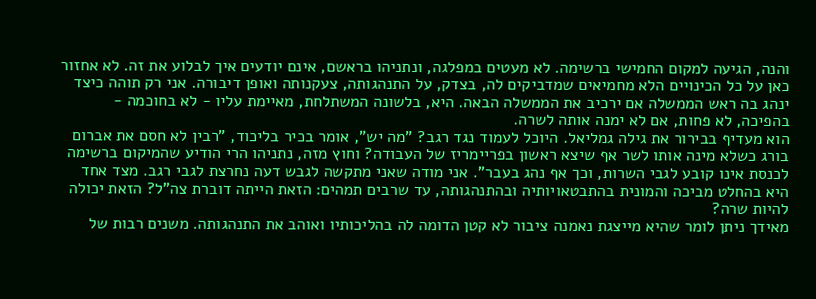והנה, הגיעה למקום החמישי ברשימה. לא מעטים במפלגה, ונתניהו בראשם, אינם יודעים איך לבלוע את זה. לא אחזור כאן על כל הכינויים הלא מחמיאים שמדביקים לה, בצדק, על התנהגותה, צעקנותה ואופן דיבורה. אני רק תוהה כיצד ינהג בה ראש הממשלה אם ירכיב את הממשלה הבאה. היא, בלשונה המשתלחת, מאיימת עליו - לא בחוכמה - בהפיכה, לא פחות, אם לא ימנה אותה לשרה.
הוא מעדיף בבירור את גילה גמליאל. היוכל לעמוד נגד רגב? "מה יש", אומר בכיר בליכוד, "רבין לא חסם את אברום בורג כשלא מינה אותו לשר אף שיצא ראשון בפריימריז של העבודה? וחוץ מזה, נתניהו הרי הודיע שהמיקום ברשימה לכנסת אינו קובע לגבי השרות, וכך אף נהג בעבר". אני מודה שאני מתקשה לגבש דעה נחרצת לגבי רגב. מצד אחד היא בהחלט מביכה והמונית בהתבטאויותיה ובהתנהגותה, עד שרבים תמהים: הזאת הייתה דוברת צה"ל? הזאת יכולה להיות שרה?
מאידך ניתן לומר שהיא מייצגת נאמנה ציבור לא קטן הדומה לה בהליכותיו ואוהב את התנהגותה. משנים רבות של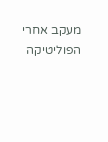מעקב אחרי הפוליטיקה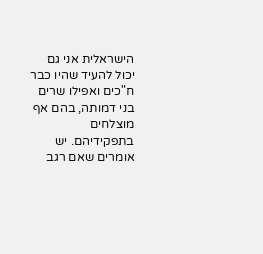הישראלית אני גם יכול להעיד שהיו כבר ח"כים ואפילו שרים בני דמותה, בהם אף מוצלחים בתפקידיהם. יש אומרים שאם רגב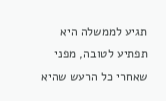תגיע לממשלה היא תפתיע לטובה, מפני שאחרי כל הרעש שהיא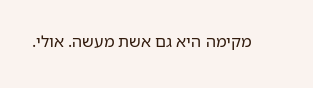מקימה היא גם אשת מעשה. אולי.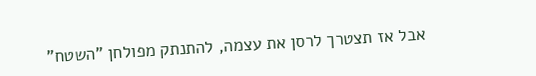אבל אז תצטרך לרסן את עצמה, להתנתק מפולחן "השטח"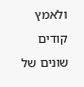ולאמץ קודים שונים של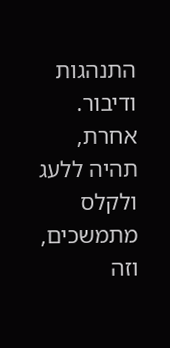התנהגות ודיבור. אחרת, תהיה ללעג ולקלס מתמשכים, וזה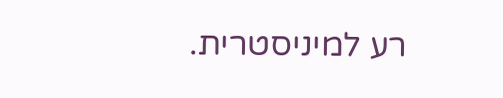רע למיניסטרית.